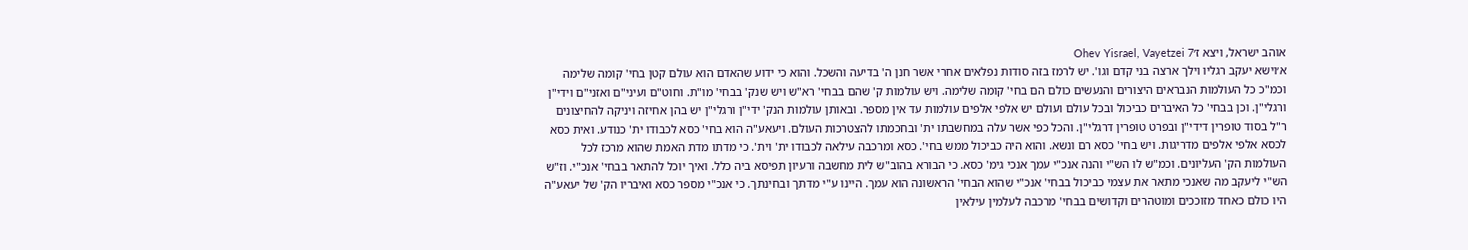אוהב ישראל, ויצא ז׳Ohev Yisrael, Vayetzei 7
א׳וישא יעקב רגליו וילך ארצה בני קדם וגו'. יש לרמז בזה סודות נפלאים אחרי אשר חנן ה' בדיעה והשכל. והוא כי ידוע שהאדם הוא עולם קטן בחי' קומה שלימה וכמ"כ כל העולמות הנבראים היצורים והנעשים כולם הם בחי' קומה שלימה. ויש עולמות ק' שהם בבחי' רא"ש ויש שנק' בבחי' מו"ת. וחוט"ם ועיני"ם ואזני"ם וידי"ן ורגלי"ן. וכן בבחי' כל האיברים כביכול ובכל עולם ועולם יש אלפי אלפים עולמות עד אין מספר. ובאותן עולמות הנק' ידי"ן ורגלי"ן יש בהן אחיזה ויניקה להחיצונים ר"ל בסוד טופרין דידי"ן ובפרט טופרין דרגלי"ן. והכל כפי אשר עלה במחשבתו ית' ובחכמתו להצטרכות העולם. ויעאע"ה הוא בחי' כסא לכבודו ית' כנודע. ואית כסא לכסא אלפי אלפים מדריגות. ויש בחי' כסא רם ונשא. והוא היה כביכול ממש בחי'. כסא ומרכבה עילאה לכבודו ית' וית'. כי מדתו מדת האמת שהוא מרכז לכל העולמות הק' העליונים. וכמ"ש לו הש"י והנה אנכ"י עמך אנכי גימ' כסא. כי הבורא בהוב"ש לית מחשבה ורעיון תפיסא ביה כלל. ואיך יוכל להתאר בבחי' אנכ"י. וז"ש הש"י ליעקב מה שאנכי מתאר את עצמי כביכול בבחי' אנכ"י שהוא הבחי' הראשונה הוא עמך. היינו ע"י מדתך ובחינתך. כי אנכ"י מספר כסא ואיבריו הק' של יעאע"ה היו כולם כאחד מזוככים ומוטהרים וקדושים בבחי' מרכבה לעלמין עילאין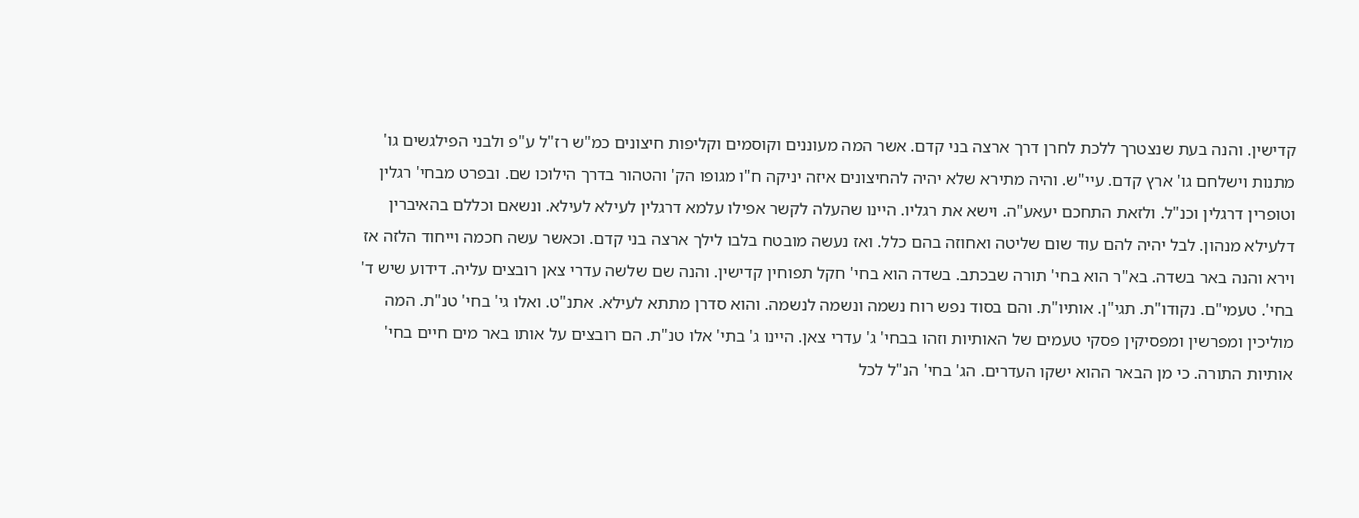קדישין. והנה בעת שנצטרך ללכת לחרן דרך ארצה בני קדם. אשר המה מעוננים וקוסמים וקליפות חיצונים כמ"ש רז"ל ע"פ ולבני הפילגשים גו' מתנות וישלחם גו' ארץ קדם. עיי"ש. והיה מתירא שלא יהיה להחיצונים איזה יניקה ח"ו מגופו הק' והטהור בדרך הילוכו שם. ובפרט מבחי' רגלין וטופרין דרגלין וכנ"ל. ולזאת התחכם יעאע"ה. וישא את רגליו. היינו שהעלה לקשר אפילו עלמא דרגלין לעילא לעילא. ונשאם וכללם בהאיברין דלעילא מנהון. לבל יהיה להם עוד שום שליטה ואחוזה בהם כלל. ואז נעשה מובטח בלבו לילך ארצה בני קדם. וכאשר עשה חכמה וייחוד הלזה אז וירא והנה באר בשדה. בא"ר הוא בחי' תורה שבכתב. בשדה הוא בחי' חקל תפוחין קדישין. והנה שם שלשה עדרי צאן רובצים עליה. דידוע שיש ד' בחי'. טעמי"ם. נקודו"ת. תגי"ן. אותיו"ת. והם בסוד נפש רוח נשמה ונשמה לנשמה. והוא סדרן מתתא לעילא. אתנ"ט. ואלו גי' בחי' טנ"ת. המה מוליכין ומפרשין ומפסיקין פסקי טעמים של האותיות וזהו בבחי' ג' עדרי צאן. היינו ג' בתי' אלו טנ"ת. הם רובצים על אותו באר מים חיים בחי' אותיות התורה. כי מן הבאר ההוא ישקו העדרים. הג' בחי' הנ"ל לכל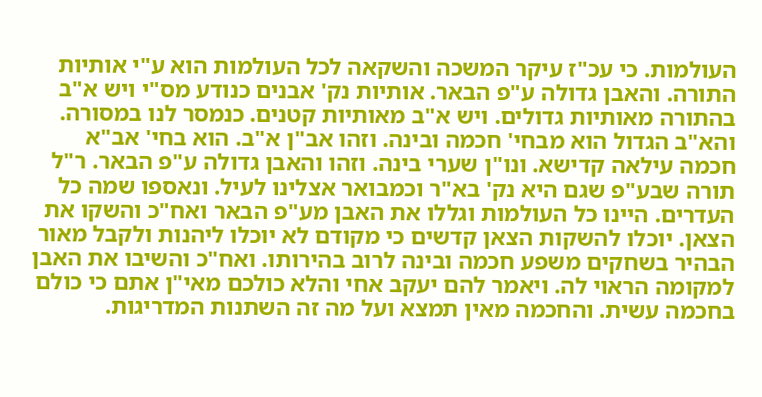העולמות. כי עכ"ז עיקר המשכה והשקאה לכל העולמות הוא ע"י אותיות התורה. והאבן גדולה ע"פ הבאר. אותיות נק' אבנים כנודע מס"י ויש א"ב בהתורה מאותיות גדולים. ויש א"ב מאותיות קטנים. כנמסר לנו במסורה. והא"ב הגדול הוא מבחי' חכמה ובינה. וזהו אב"ן א"ב. הוא בחי' אב"א חכמה עילאה קדישא. ונו"ן שערי בינה. וזהו והאבן גדולה ע"פ הבאר. ר"ל תורה שבע"פ שגם היא נק' בא"ר וכמבואר אצלינו לעיל. ונאספו שמה כל העדרים. היינו כל העולמות וגללו את האבן מע"פ הבאר ואח"כ והשקו את הצאן. יוכלו להשקות הצאן קדשים כי מקודם לא יוכלו ליהנות ולקבל מאור הבהיר בשחקים משפע חכמה ובינה לרוב בהירותו. ואח"כ והשיבו את האבן למקומה הראוי לה. ויאמר להם יעקב אחי והלא כולכם מאי"ן אתם כי כולם בחכמה עשית. והחכמה מאין תמצא ועל מה זה השתנות המדריגות.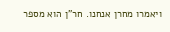ויאמרו מחרן אנחנו. חר"ן הוא מספר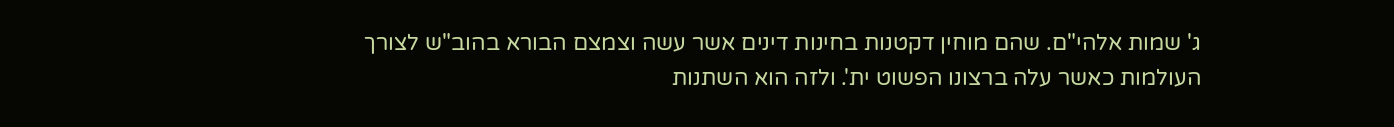ג' שמות אלהי"ם. שהם מוחין דקטנות בחינות דינים אשר עשה וצמצם הבורא בהוב"ש לצורך העולמות כאשר עלה ברצונו הפשוט ית'. ולזה הוא השתנות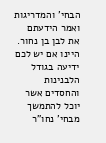הבחי' והמדריגות ואמר הידעתם את לבן בן נחור. היינו אם יש לכם ידיעה בגודל הלבנינות והחסדים אשר יוכל להתמשך מבחי' נחו"ר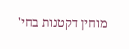מוחין דקטנות בחי'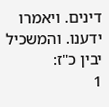דינים. ויאמרו ידענו. והמשכיל יבין כ"ז:
1